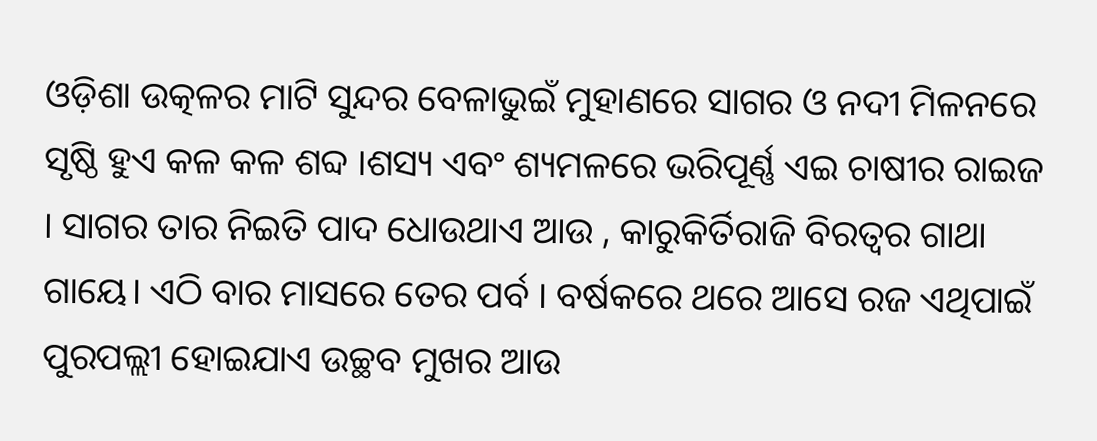ଓଡ଼ିଶା ଉତ୍କଳର ମାଟି ସୁନ୍ଦର ବେଳାଭୁଇଁ ମୁହାଣରେ ସାଗର ଓ ନଦୀ ମିଳନରେ ସୃଷ୍ଠି ହୁଏ କଳ କଳ ଶବ୍ଦ ।ଶସ୍ୟ ଏବଂ ଶ୍ୟମଳରେ ଭରିପୂର୍ଣ୍ଣ ଏଇ ଚାଷୀର ରାଇଜ । ସାଗର ତାର ନିଇତି ପାଦ ଧୋଉଥାଏ ଆଉ , କାରୁକିର୍ତିରାଜି ବିରତ୍ୱର ଗାଥା ଗାୟେ। ଏଠି ବାର ମାସରେ ତେର ପର୍ବ । ବର୍ଷକରେ ଥରେ ଆସେ ରଜ ଏଥିପାଇଁ ପୁରପଲ୍ଲୀ ହୋଇଯାଏ ଉଚ୍ଛବ ମୁଖର ଆଉ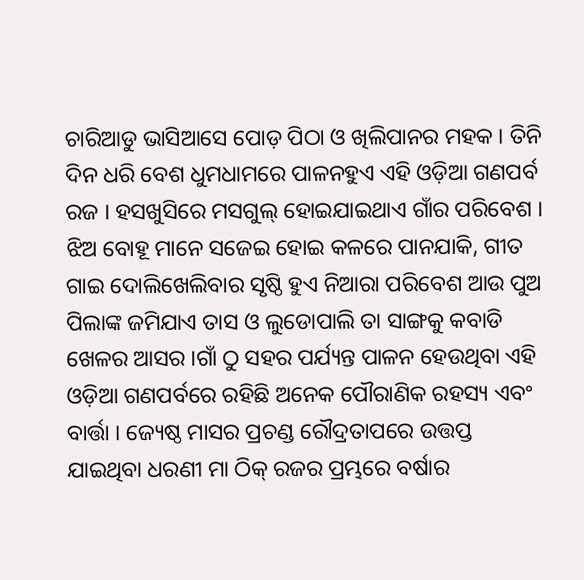ଚାରିଆଡୁ ଭାସିଆସେ ପୋଡ଼ ପିଠା ଓ ଖିଲିପାନର ମହକ । ତିନି ଦିନ ଧରି ବେଶ ଧୁମଧାମରେ ପାଳନହୁଏ ଏହି ଓଡ଼ିଆ ଗଣପର୍ବ ରଜ । ହସଖୁସିରେ ମସଗୁଲ୍ ହୋଇଯାଇଥାଏ ଗାଁର ପରିବେଶ । ଝିଅ ବୋହୂ ମାନେ ସଜେଇ ହୋଇ କଳରେ ପାନଯାକି, ଗୀତ ଗାଇ ଦୋଲିଖେଲିବାର ସୃଷ୍ଠି ହୁଏ ନିଆରା ପରିବେଶ ଆଉ ପୁଅ ପିଲାଙ୍କ ଜମିଯାଏ ତାସ ଓ ଲୁଡୋପାଲି ତା ସାଙ୍ଗକୁ କବାଡି ଖେଳର ଆସର ।ଗାଁ ଠୁ ସହର ପର୍ଯ୍ୟନ୍ତ ପାଳନ ହେଉଥିବା ଏହି ଓଡ଼ିଆ ଗଣପର୍ବରେ ରହିଛି ଅନେକ ପୌରାଣିକ ରହସ୍ୟ ଏବଂ ବାର୍ତ୍ତା । ଜ୍ୟେଷ୍ଠ ମାସର ପ୍ରଚଣ୍ଡ ରୌଦ୍ରତାପରେ ଉତ୍ତପ୍ତ ଯାଇଥିବା ଧରଣୀ ମା ଠିକ୍ ରଜର ପ୍ରମ୍ଭରେ ବର୍ଷାର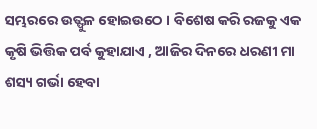ସମ୍ଭରରେ ଉତ୍ଫୁଳ ହୋଇଉଠେ । ବିଶେଷ କରି ରଜକୁ ଏକ କୃଷି ଭିତ୍ତିକ ପର୍ବ କୁହାଯାଏ , ଆଜିର ଦିନରେ ଧରଣୀ ମା ଶସ୍ୟ ଗର୍ଭା ହେବା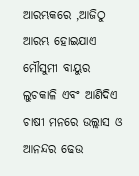ଆରମ୍ଭକରେ ,ଆଜିଠୁ ଆରମ୍ଭ ହୋଇଯାଏ ମୌସୁମୀ ବାୟୁର ଲୁଚକାଳି ଏବଂ ଆଣିଦିଏ ଚାଷୀ ମନରେ ଉଲ୍ଲାସ ଓ ଆନନ୍ଦର ଢେଉ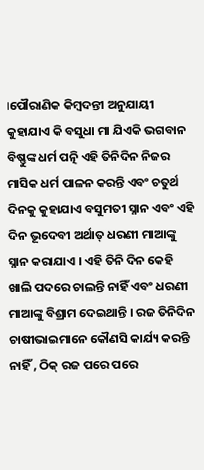।ପୌରାଣିକ କିମ୍ବଦନ୍ତୀ ଅନୁଯାୟୀ କୁହାଯାଏ କି ବସୁଧା ମା ଯିଏକି ଭଗବାନ ବିଷ୍ଣୁଙ୍କ ଧର୍ମ ପତ୍ନି ଏହି ତିନିଦିନ ନିଜର ମାସିକ ଧର୍ମ ପାଳନ କରନ୍ତି ଏବଂ ଚତୁର୍ଥ ଦିନକୁ କୁହାଯାଏ ବସୁମତୀ ସ୍ନାନ ଏବଂ ଏହି ଦିନ ଭୂଦେବୀ ଅର୍ଥାତ୍ ଧରଣୀ ମାଆଙ୍କୁ ସ୍ନାନ କରାଯାଏ । ଏହି ତିନି ଦିନ କେହି ଖାଲି ପଦରେ ଚାଲନ୍ତି ନାହିଁ ଏବଂ ଧରଣୀ ମାଆଙ୍କୁ ବିଶ୍ରାମ ଦେଇଥାନ୍ତି । ରଜ ତିନିଦିନ ଚାଷୀଭାଇମାନେ କୌଣସି କାର୍ଯ୍ୟ କରନ୍ତି ନାହିଁ , ଠିକ୍ ରଜ ପରେ ପରେ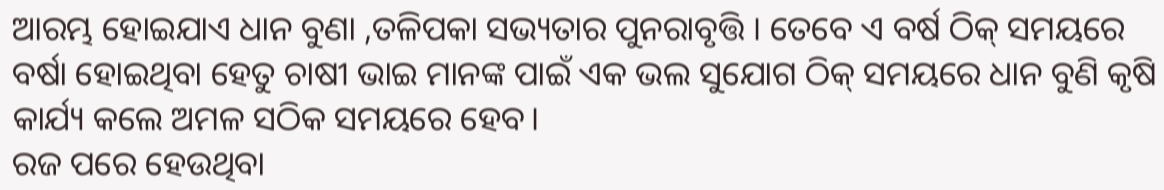ଆରମ୍ଭ ହୋଇଯାଏ ଧାନ ବୁଣା ,ତଳିପକା ସଭ୍ୟତାର ପୁନରାବୃତ୍ତି । ତେବେ ଏ ବର୍ଷ ଠିକ୍ ସମୟରେ ବର୍ଷା ହୋଇଥିବା ହେତୁ ଚାଷୀ ଭାଇ ମାନଙ୍କ ପାଇଁ ଏକ ଭଲ ସୁଯୋଗ ଠିକ୍ ସମୟରେ ଧାନ ବୁଣି କୃଷି କାର୍ଯ୍ୟ କଲେ ଅମଳ ସଠିକ ସମୟରେ ହେବ।
ରଜ ପରେ ହେଉଥିବା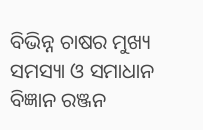ବିଭିନ୍ନ ଚାଷର ମୁଖ୍ୟ ସମସ୍ୟା ଓ ସମାଧାନ
ବିଜ୍ଞାନ ରଞ୍ଜନ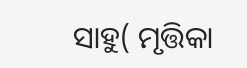ସାହୁ( ମୃତ୍ତିକା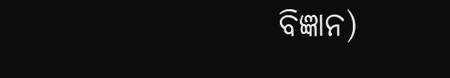ବିଜ୍ଞାନ)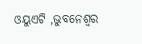ଓୟୁଏଟି ,ଭୁବନେଶ୍ଵର